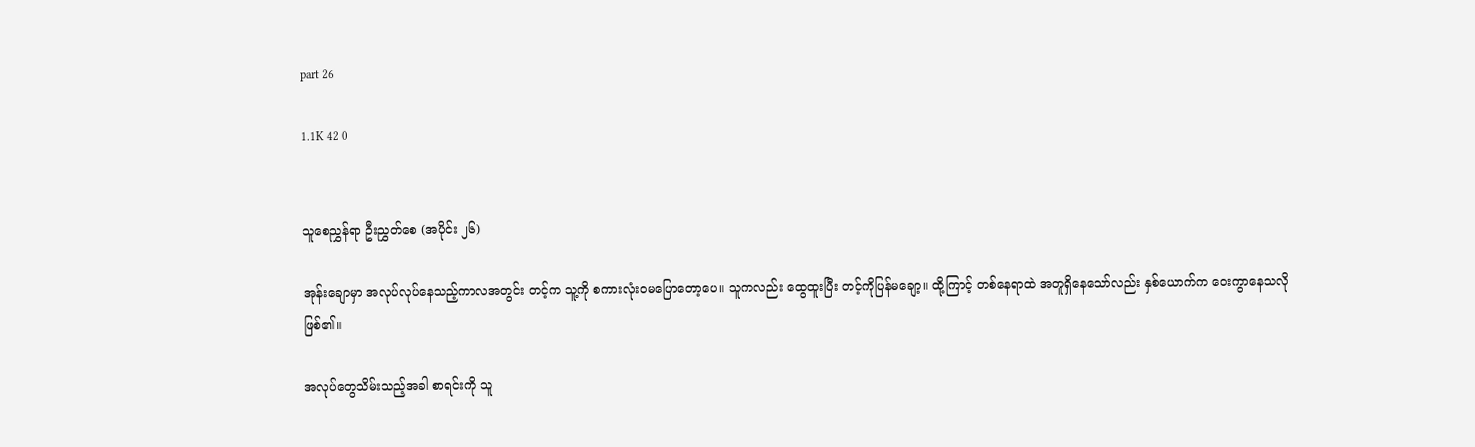part 26

1.1K 42 0


သူစေညွှန်ရာ ဦးညွှတ်စေ (အပိုင်း ၂၆)

အုန်းချောမှာ အလုပ်လုပ်နေသည့်ကာလအတွင်း တင့်က သူ့ကို စကားလုံးဝမပြောတော့ပေ။ သူကလည်း ထွေထူးပြီး တင့်ကိုပြန်မချော့။ ထို့ကြာင့် တစ်နေရာထဲ အတူရှိနေသော်လည်း နှစ်ယောက်က ဝေးကွာနေသလို ဖြစ်၏။

အလုပ်တွေသိမ်းသည့်အခါ စာရင်းကို သူ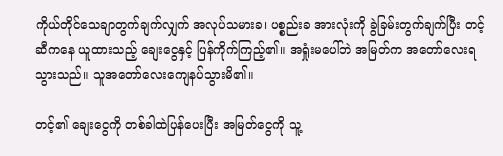ကိုယ်တိုင်သေချာတွက်ချက်လျှက် အလုပ်သမားခ၊ ပစ္စည်းခ အားလုံးကို ခွဲခြမ်းတွက်ချက်ပြီး တင့်ဆီကနေ ယူထားသည့် ချေးငွေနှင့် ပြန်ကိုက်ကြည့်၏။ အရှုံးမပေါ်ဘဲ အမြတ်က အတော်လေးရသွားသည်။ သူအတော်လေးကျေနပ်သွားမိ၏။

တင့်၏ ချေးငွေကို တစ်ခါထဲပြန်ပေးပြီး အမြတ်ငွေကို သူ့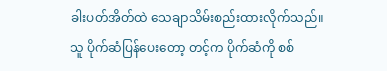ခါးပတ်အိတ်ထဲ သေချာသိမ်းစည်းထားလိုက်သည်။ သူ ပိုက်ဆံပြန်ပေးတော့ တင့်က ပိုက်ဆံကို စစ်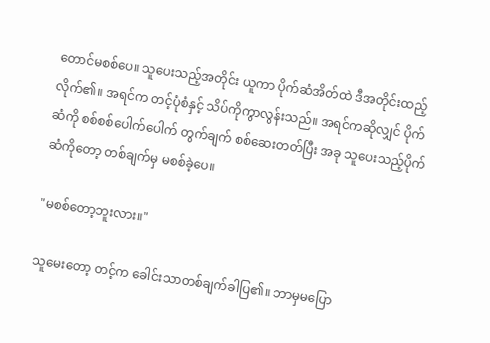တောင်မစစ်ပေ။ ‌သူပေးသည့်အတိုင်း ယူကာ ပိုက်ဆံအိတ်ထဲ ဒီအတိုင်းထည့်လိုက်၏။ အရင်က တင့်ပုံစံနှင့် သိပ်ကိုကွာလွန်းသည်။ အရင်ကဆိုလျှင် ပိုက်ဆံကို စစ်စစ်ပေါက်ပေါက် တွက်ချက် စစ်ဆေးတတ်ပြီး အခု သူပေးသည့်ပိုက်ဆံကိုတော့ တစ်ချက်မှ မစစ်ခဲ့ပေ။

"မစစ်တော့ဘူးလား။"

သူမေးတော့ တင့်က ခေါင်းသာတစ်ချက်ခါပြ၏။ ဘာမှမပြော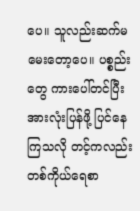ပေ။ သူလည်းဆက်မမေးတော့ပေ။ ပစ္စည်းတွေ ကားပေါ်တင်ပြီး အားလုံးပြန်ဖို့ ပြင်နေကြသလို တင့်ကလည်း တစ်ကိုယ်ရေစာ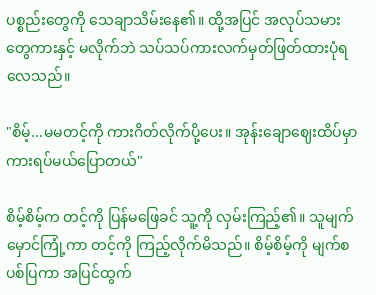ပစ္စည်းတွေကို သေချာသိမ်းနေ၏။ ထို့အပြင် အလုပ်သမားတွေကားနှင့် မလိုက်ဘဲ သပ်သပ်ကားလက်မှတ်ဖြတ်ထားပုံရလေသည်။

"စိမ့်...မမတင့်ကို ကားဂိတ်လိုက်ပို့ပေး။ အုန်းချောဈေးထိပ်မှာ ကားရပ်မယ်ပြောတယ်"

စိမ့်စိမ့်က တင့်ကို ပြန်မဖြေခင် သူ့ကို လှမ်းကြည့်၏။ သူမျက်မှောင်ကြုံ့ကာ တင့်ကို ကြည့်လိုက်မိသည်။ စိမ့်စိမ့်ကို မျက်စပစ်ပြကာ အပြင်ထွက်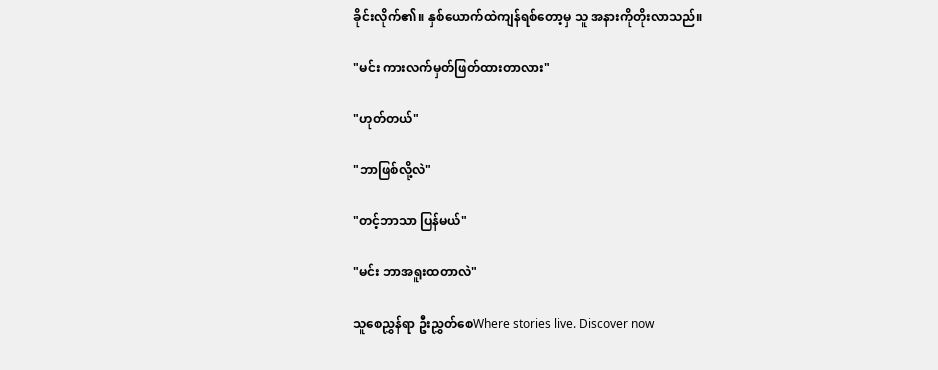ခိုင်းလိုက်၏။ နှစ်ယောက်ထဲကျန်ရစ်တော့မှ သူ အနားကိုတိုးလာသည်။

"မင်း ကားလက်မှတ်ဖြတ်ထားတာလား"

"ဟုတ်တယ်"

"ဘာဖြစ်လို့လဲ"

"တင့်ဘာသာ ပြန်မယ်"

"မင်း ဘာအရူးထတာလဲ"

သူစေညွှန်ရာ ဦးညွှတ်စေWhere stories live. Discover now